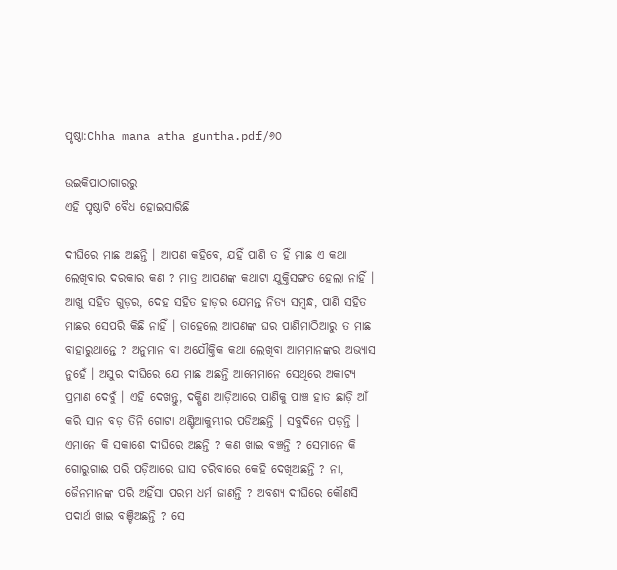ପୃଷ୍ଠା:Chha mana atha guntha.pdf/୬୦

ଉଇକିପାଠାଗାର‌ରୁ
ଏହି ପୃଷ୍ଠାଟି ବୈଧ ହୋଇସାରିଛି

ଦୀଘିରେ ମାଛ ଅଛନ୍ତି । ଆପଣ କହିବେ, ଯହିଁ ପାଣି ତ ହିଁ ମାଛ ଏ କଥା ଲେଖିବାର ଦରକାର କଣ ? ମାତ୍ର ଆପଣଙ୍କ କଥାଟା ଯୁକ୍ତିସଙ୍ଗତ ହେଲା ନାହିଁ । ଆଖୁ ସହିତ ଗୁଡ଼ର, ଦେହ ସହିତ ହାଡ଼ର ଯେମନ୍ତ ନିତ୍ୟ ସମ୍ବନ୍ଧ, ପାଣି ସହିତ ମାଛର ସେପରି କିଛି ନାହିଁ । ତାହେଲେ ଆପଣଙ୍କ ଘର ପାଣିମାଠିଆରୁ ତ ମାଛ ବାହାରୁଥାନ୍ତେ ? ଅନୁମାନ ବା ଅଯୌକ୍ତିକ କଥା ଲେଖିବା ଆମମାନଙ୍କର ଅଭ୍ୟାସ ନୁହେଁ । ଅସୁର ଦୀଘିରେ ଯେ ମାଛ ଅଛନ୍ତି ଆମେମାନେ ସେଥିରେ ଅକାଟ୍ୟ ପ୍ରମାଣ ଦେବୁଁ । ଏହି ଦେଖନ୍ତୁ, ଦକ୍ଷିଣ ଆଡ଼ିଆରେ ପାଣିକୁ ପାଞ୍ଚ ହାତ ଛାଡ଼ି ଆଁ କରି ସାନ ବଡ଼ ତିନି ଗୋଟା ଥଣ୍ଟିଆକୁମ୍ଭୀର ପଡିଅଛନ୍ତି । ସବୁଦିନେ ପଡ଼ନ୍ତି । ଏମାନେ କି ସକାଶେ ଦୀଘିରେ ଅଛନ୍ତି ? କଣ ଖାଇ ବଞ୍ଚନ୍ତି ? ସେମାନେ କି ଗୋରୁଗାଈ ପରି ପଡ଼ିଆରେ ଘାସ ଚରିବାରେ କେହି ଦେଖିଅଛନ୍ତି ? ନା, ଜୈନମାନଙ୍କ ପରି ଅହିଁସା ପରମ ଧର୍ମ ଜାଣନ୍ତି ? ଅବଶ୍ୟ ଦୀଘିରେ କୌଣସି ପଦାର୍ଥ ଖାଇ ବଞ୍ଚିଅଛନ୍ତି ? ସେ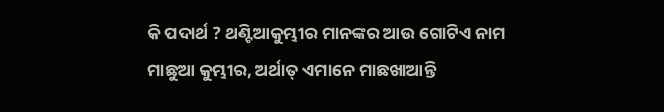କି ପଦାର୍ଥ ? ଥଣ୍ଟିଆକୁମ୍ଭୀର ମାନଙ୍କର ଆଉ ଗୋଟିଏ ନାମ ମାଛୁଆ କୁମ୍ଭୀର, ଅର୍ଥାତ୍ ଏମାନେ ମାଛଖାଆନ୍ତି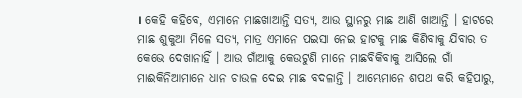। କେହି କହିବେ, ଏମାନେ ମାଛଖାଆନ୍ତି ସତ୍ୟ, ଆଉ ସ୍ଥାନରୁ ମାଛ ଆଣି ଖାଆନ୍ତି । ହାଟରେ ମାଛ ଶୁକୁଆ ମିଳେ ସତ୍ୟ, ମାତ୍ର ଏମାନେ ପଇସା ନେଇ ହାଟକୁ ମାଛ କିଣିବାକୁ ଯିବାର ତ କେଭେ ଦେଖାନାହିଁ । ଆଉ ଗାଁଆକୁ କେଉଟୁଣି ମାନେ ମାଛବିକିବାକୁ ଆସିଲେ ଗାଁ ମାଈକିନିଆମାନେ ଧାନ ଚାଉଳ ଦେଇ ମାଛ ବଦଳାନ୍ତି । ଆମ୍ଭେମାନେ ଶପଥ କରି କହିପାରୁ,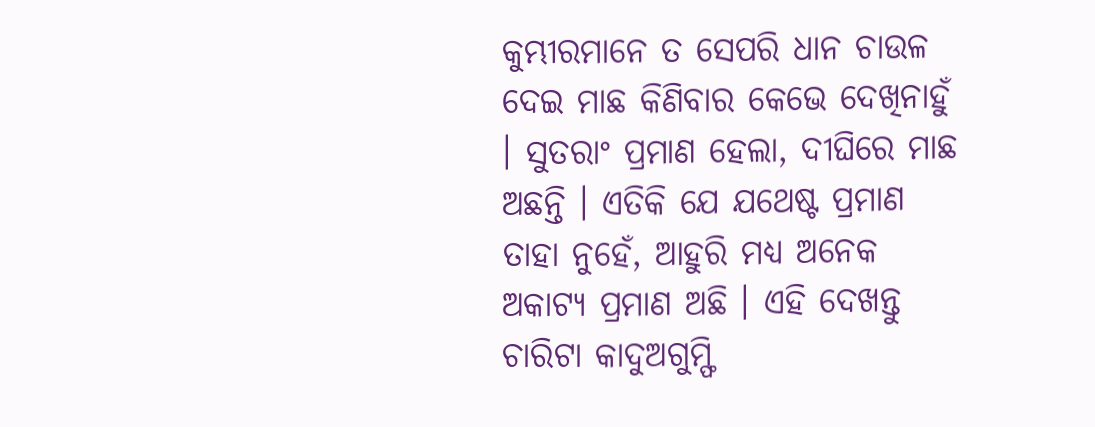କୁମ୍ଭୀରମାନେ ତ ସେପରି ଧାନ ଚାଉଳ ଦେଇ ମାଛ କିଣିବାର କେଭେ ଦେଖିନାହୁଁ । ସୁତରାଂ ପ୍ରମାଣ ହେଲା, ଦୀଘିରେ ମାଛ ଅଛନ୍ତି । ଏତିକି ଯେ ଯଥେଷ୍ଟ ପ୍ରମାଣ ତାହା ନୁହେଁ, ଆହୁରି ମଧ୍ୟ ଅନେକ ଅକାଟ୍ୟ ପ୍ରମାଣ ଅଛି । ଏହି ଦେଖନ୍ତୁ ଚାରିଟା କାଦୁଅଗୁମ୍ଫି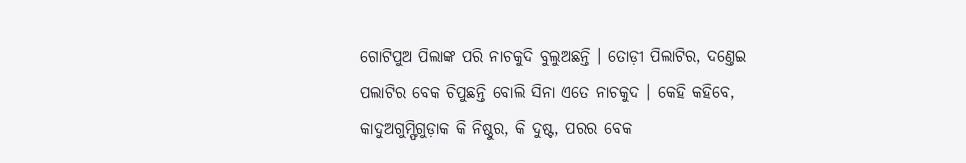ଗୋଟିପୁଅ ପିଲାଙ୍କ ପରି ନାଚକୁଦି ବୁଲୁଅଛନ୍ତି । ତୋଡ଼ୀ ପିଲାଟିର, ଦଣ୍ତେଇ ପଲାଟିର ବେକ ଚିପୁଛନ୍ତି ବୋଲି ସିନା ଏତେ ନାଚକୁଦ । କେହି କହିବେ, କାଦୁଅଗୁମ୍ଫିଗୁଡ଼ାକ କି ନିଷ୍ଠୁର, କି ଦୁଷ୍ଟ, ପରର ବେକ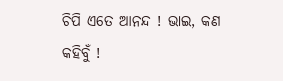ଚିପି ଏତେ ଆନନ୍ଦ ! ଭାଇ, କଣ କହିବୁଁ !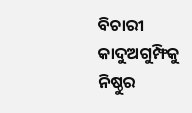ବିଚାରୀ କାଦୁଅଗୁମ୍ଫିକୁ ନିଷ୍ଠୁର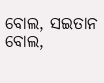ବୋଲ, ସଇତାନ ବୋଲ,